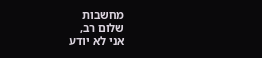מחשבות
שלום רב,
אני לא יודע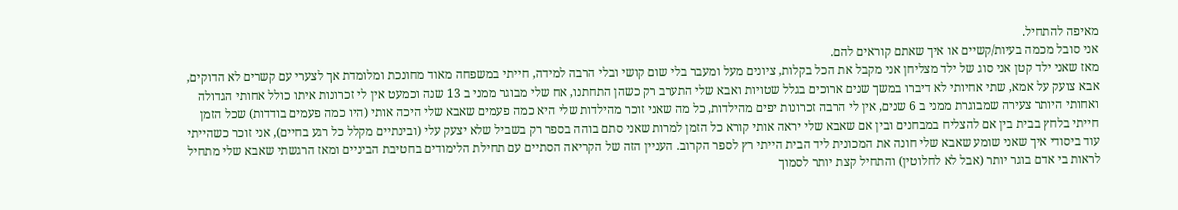מאיפה להתחיל.
אני סובל מכמה בעיות/קשיים או איך שאתם קוראים להם.
מאז שאני ילד קטן אני סוג של ילד מצליחן אני מקבל את הכל בקלות, ציונים מעל ומעבר בלי שום קושי ובלי הרבה למידה, חייתי במשפחה מאוד מחונכת ומלומדת אך לצערי עם קשרים לא הדוקים, אבא צועק על אמא, שתי אחיותי לא דיברו במשך שנים ארוכים בגלל שטויות ואבא שלי התערב רק כשהן התחתנו, אח שלי מבוגר ממני ב 13 שנה וכמעט אין לי זכרונות איתו כולל אחותי הגדולה ואחותי היותר צעירה שמבוגרת ממני ב 6 שנים, אין לי הרבה זכרונות יפים מהילדות, כל מה שאני זוכר מהילדות שלי היא כמה פעמים שאבא שלי היכה אותי (היו כמה פעמים בודדות) שכל הזמן חייתי בלחץ בבית בין אם להצליח במבחנים ובין אם שאבא שלי יראה אותי קורא כל הזמן למרות שאני סתם בוהה בספר רק בשביל שלא יצעק עלי (ובינתיים מקלל כל רגע בחיים), אני זוכר כשהייתי עוד ביסודי איך שאני שומע שאבא שלי חונה את המכונית ליד הבית הייתי רץ לספר הקרוב. העניין הזה של הקריאה הסתיים עם תחילת הלימודים בחטיבת הביניים ומאז הרגשתי שאבא שלי מתחיל לראות בי אדם בוגר יותר (אבל לא לחלוטין) והתחיל קצת יותר לסמוך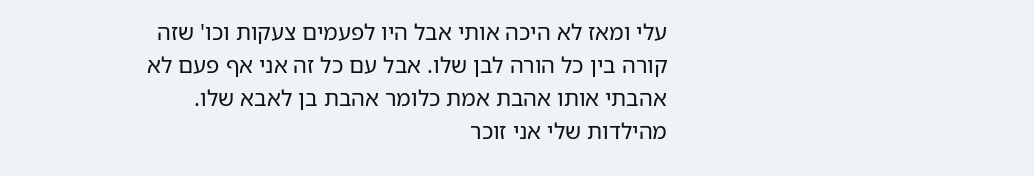עלי ומאז לא היכה אותי אבל היו לפעמים צעקות וכו' שזה קורה בין כל הורה לבן שלו. אבל עם כל זה אני אף פעם לא אהבתי אותו אהבת אמת כלומר אהבת בן לאבא שלו.
מהילדות שלי אני זוכר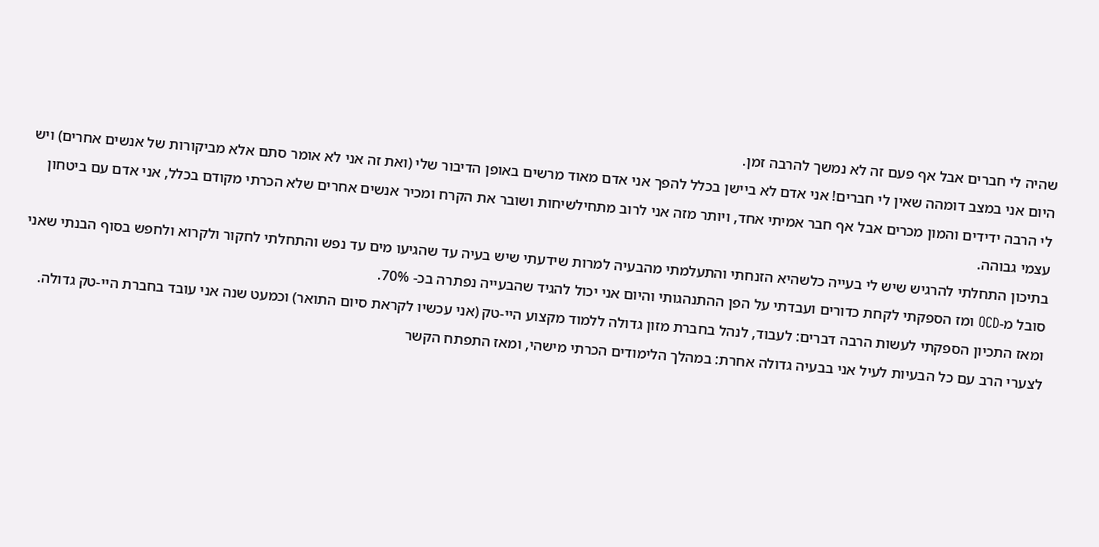שהיה לי חברים אבל אף פעם זה לא נמשך להרבה זמן.
היום אני במצב דומהה שאין לי חברים! אני אדם לא ביישן בכלל להפך אני אדם מאוד מרשים באופן הדיבור שלי (ואת זה אני לא אומר סתם אלא מביקורות של אנשים אחרים) ויש לי הרבה ידידים והמון מכרים אבל אף חבר אמיתי אחד, ויותר מזה אני לרוב מתחילשיחות ושובר את הקרח ומכיר אנשים אחרים שלא הכרתי מקודם בכלל, אני אדם עם ביטחון עצמי גבוהה.
בתיכון התחלתי להרגיש שיש לי בעייה כלשהיא הזנחתי והתעלמתי מהבעיה למרות שידעתי שיש בעיה עד שהגיעו מים עד נפש והתחלתי לחקור ולקרוא ולחפש בסוף הבנתי שאני סובל מ-OCD ומז הספקתי לקחת כדורים ועבדתי על הפן ההתנהגותי והיום אני יכול להגיד שהבעייה נפתרה בכ- 70%.
ומאז התכיון הספקתי לעשות הרבה דברים: לעבוד, לנהל בחברת מזון גדולה ללמוד מקצוע היי-טק (אני עכשיו לקראת סיום התואר) וכמעט שנה אני עובד בחברת היי-טק גדולה.
לצערי הרב עם כל הבעיות לעיל אני בבעיה גדולה אחרת: במהלך הלימודים הכרתי מישהי, ומאז התפתח הקשר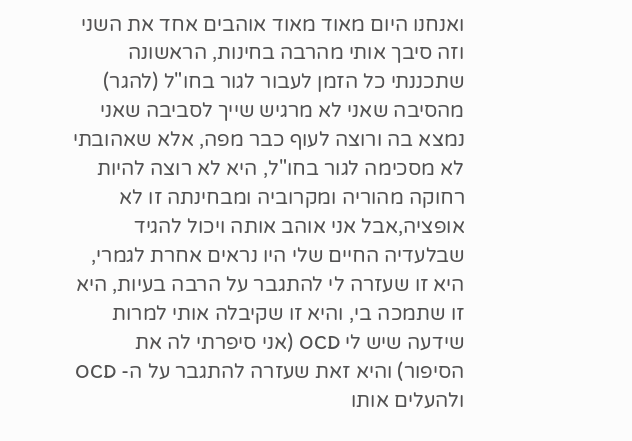ואנחנו היום מאוד מאוד אוהבים אחד את השני וזה סיבך אותי מהרבה בחינות, הראשונה שתכננתי כל הזמן לעבור לגור בחו"ל (להגר) מהסיבה שאני לא מרגיש שייך לסביבה שאני נמצא בה ורוצה לעוף כבר מפה, אלא שאהובתי לא מסכימה לגור בחו"ל, היא לא רוצה להיות רחוקה מהוריה ומקרוביה ומבחינתה זו לא אופציה,אבל אני אוהב אותה ויכול להגיד שבלעדיה החיים שלי היו נראים אחרת לגמרי, היא זו שעזרה לי להתגבר על הרבה בעיות, היא זו שתמכה בי, והיא זו שקיבלה אותי למרות שידעה שיש לי OCD (אני סיפרתי לה את הסיפור) והיא זאת שעזרה להתגבר על ה- OCD ולהעלים אותו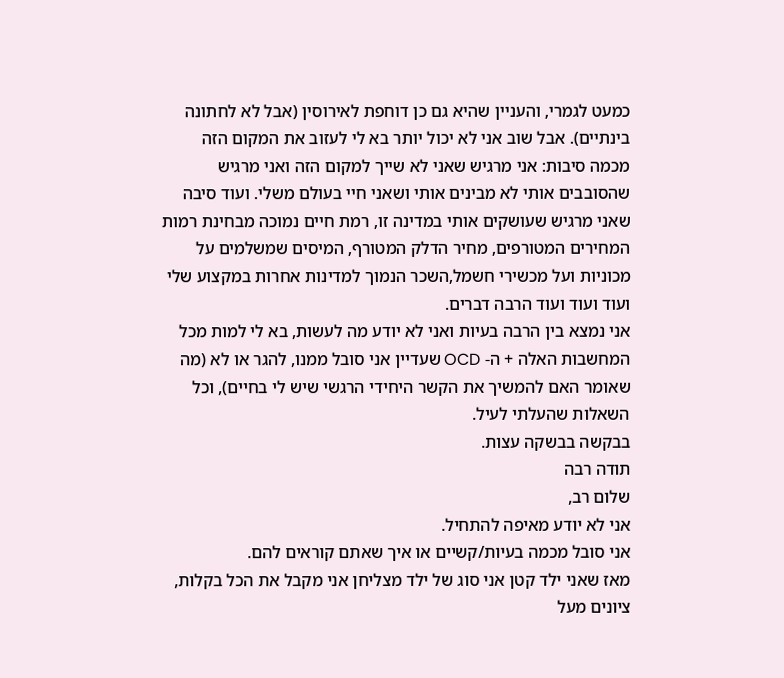כמעט לגמרי, והעניין שהיא גם כן דוחפת לאירוסין (אבל לא לחתונה בינתיים). אבל שוב אני לא יכול יותר בא לי לעזוב את המקום הזה מכמה סיבות: אני מרגיש שאני לא שייך למקום הזה ואני מרגיש שהסובבים אותי לא מבינים אותי ושאני חיי בעולם משלי. ועוד סיבה שאני מרגיש שעושקים אותי במדינה זו, רמת חיים נמוכה מבחינת רמות המחירים המטורפים, מחיר הדלק המטורף, המיסים שמשלמים על מכוניות ועל מכשירי חשמל,השכר הנמוך למדינות אחרות במקצוע שלי ועוד ועוד ועוד הרבה דברים.
אני נמצא בין הרבה בעיות ואני לא יודע מה לעשות, בא לי למות מכל המחשבות האלה + ה- OCD שעדיין אני סובל ממנו, להגר או לא (מה שאומר האם להמשיך את הקשר היחידי הרגשי שיש לי בחיים), וכל השאלות שהעלתי לעיל.
בבקשה בבשקה עצות.
תודה רבה
שלום רב,
אני לא יודע מאיפה להתחיל.
אני סובל מכמה בעיות/קשיים או איך שאתם קוראים להם.
מאז שאני ילד קטן אני סוג של ילד מצליחן אני מקבל את הכל בקלות, ציונים מעל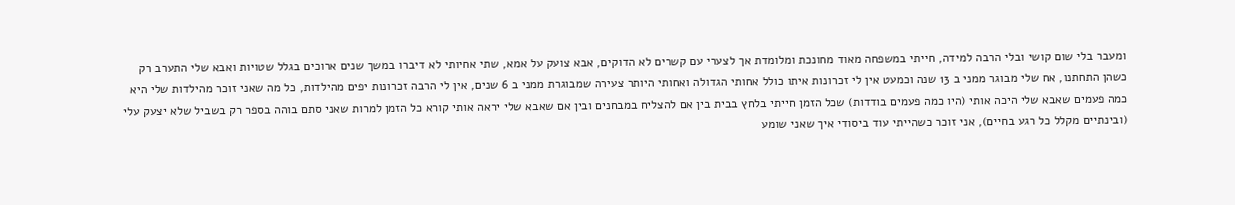ומעבר בלי שום קושי ובלי הרבה למידה, חייתי במשפחה מאוד מחונכת ומלומדת אך לצערי עם קשרים לא הדוקים, אבא צועק על אמא, שתי אחיותי לא דיברו במשך שנים ארוכים בגלל שטויות ואבא שלי התערב רק כשהן התחתנו, אח שלי מבוגר ממני ב 13 שנה וכמעט אין לי זכרונות איתו כולל אחותי הגדולה ואחותי היותר צעירה שמבוגרת ממני ב 6 שנים, אין לי הרבה זכרונות יפים מהילדות, כל מה שאני זוכר מהילדות שלי היא כמה פעמים שאבא שלי היכה אותי (היו כמה פעמים בודדות) שכל הזמן חייתי בלחץ בבית בין אם להצליח במבחנים ובין אם שאבא שלי יראה אותי קורא כל הזמן למרות שאני סתם בוהה בספר רק בשביל שלא יצעק עלי (ובינתיים מקלל כל רגע בחיים), אני זוכר כשהייתי עוד ביסודי איך שאני שומע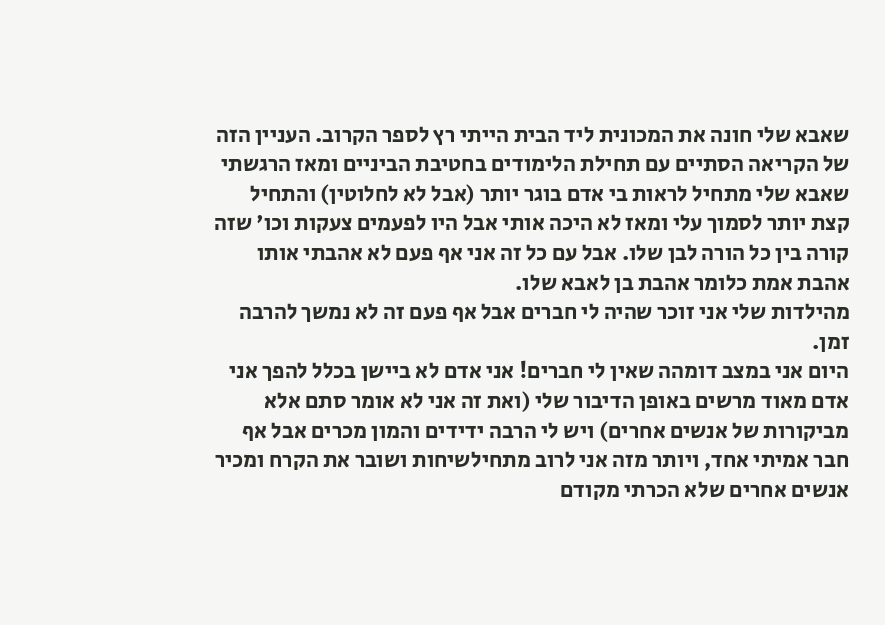שאבא שלי חונה את המכונית ליד הבית הייתי רץ לספר הקרוב. העניין הזה של הקריאה הסתיים עם תחילת הלימודים בחטיבת הביניים ומאז הרגשתי שאבא שלי מתחיל לראות בי אדם בוגר יותר (אבל לא לחלוטין) והתחיל קצת יותר לסמוך עלי ומאז לא היכה אותי אבל היו לפעמים צעקות וכו' שזה קורה בין כל הורה לבן שלו. אבל עם כל זה אני אף פעם לא אהבתי אותו אהבת אמת כלומר אהבת בן לאבא שלו.
מהילדות שלי אני זוכר שהיה לי חברים אבל אף פעם זה לא נמשך להרבה זמן.
היום אני במצב דומהה שאין לי חברים! אני אדם לא ביישן בכלל להפך אני אדם מאוד מרשים באופן הדיבור שלי (ואת זה אני לא אומר סתם אלא מביקורות של אנשים אחרים) ויש לי הרבה ידידים והמון מכרים אבל אף חבר אמיתי אחד, ויותר מזה אני לרוב מתחילשיחות ושובר את הקרח ומכיר אנשים אחרים שלא הכרתי מקודם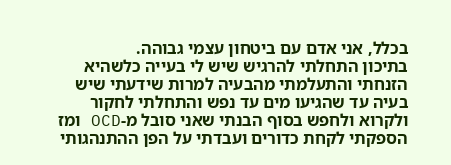בכלל, אני אדם עם ביטחון עצמי גבוהה.
בתיכון התחלתי להרגיש שיש לי בעייה כלשהיא הזנחתי והתעלמתי מהבעיה למרות שידעתי שיש בעיה עד שהגיעו מים עד נפש והתחלתי לחקור ולקרוא ולחפש בסוף הבנתי שאני סובל מ-OCD ומז הספקתי לקחת כדורים ועבדתי על הפן ההתנהגותי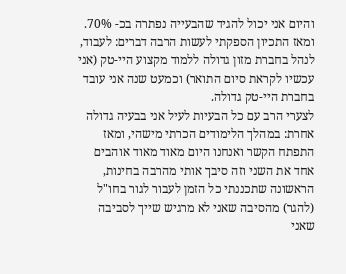והיום אני יכול להגיד שהבעייה נפתרה בכ- 70%.
ומאז התכיון הספקתי לעשות הרבה דברים: לעבוד, לנהל בחברת מזון גדולה ללמוד מקצוע היי-טק (אני עכשיו לקראת סיום התואר) וכמעט שנה אני עובד בחברת היי-טק גדולה.
לצערי הרב עם כל הבעיות לעיל אני בבעיה גדולה אחרת: במהלך הלימודים הכרתי מישהי, ומאז התפתח הקשר ואנחנו היום מאוד מאוד אוהבים אחד את השני וזה סיבך אותי מהרבה בחינות, הראשונה שתכננתי כל הזמן לעבור לגור בחו"ל (להגר) מהסיבה שאני לא מרגיש שייך לסביבה שאני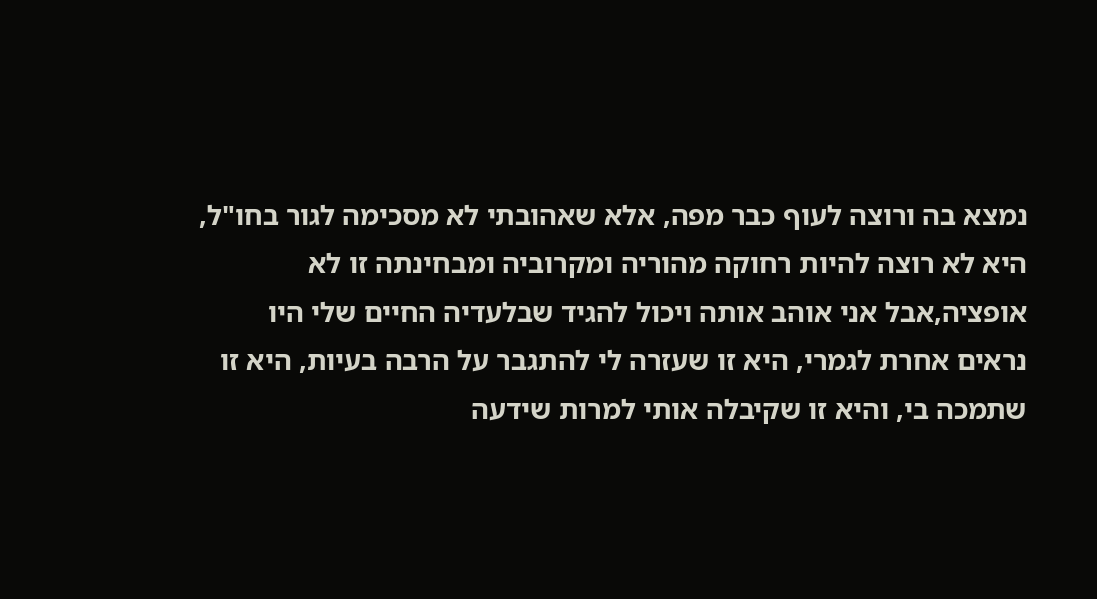נמצא בה ורוצה לעוף כבר מפה, אלא שאהובתי לא מסכימה לגור בחו"ל, היא לא רוצה להיות רחוקה מהוריה ומקרוביה ומבחינתה זו לא אופציה,אבל אני אוהב אותה ויכול להגיד שבלעדיה החיים שלי היו נראים אחרת לגמרי, היא זו שעזרה לי להתגבר על הרבה בעיות, היא זו שתמכה בי, והיא זו שקיבלה אותי למרות שידעה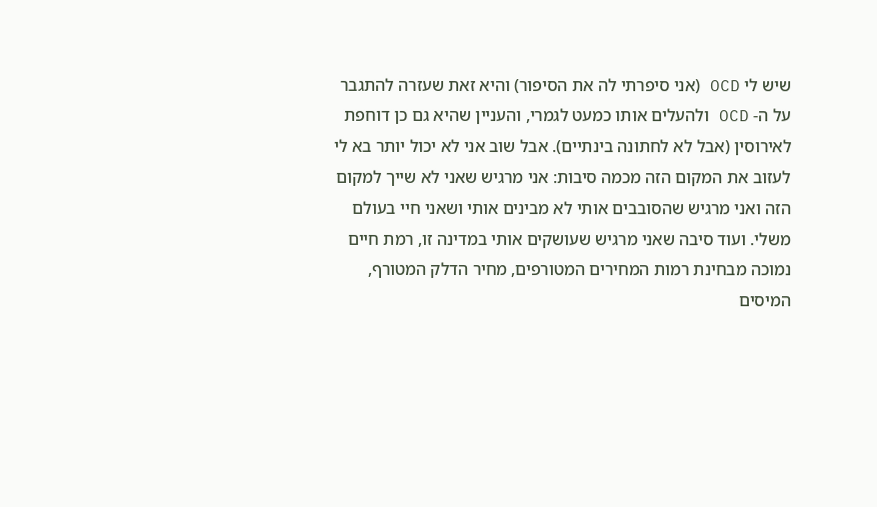שיש לי OCD (אני סיפרתי לה את הסיפור) והיא זאת שעזרה להתגבר על ה- OCD ולהעלים אותו כמעט לגמרי, והעניין שהיא גם כן דוחפת לאירוסין (אבל לא לחתונה בינתיים). אבל שוב אני לא יכול יותר בא לי לעזוב את המקום הזה מכמה סיבות: אני מרגיש שאני לא שייך למקום הזה ואני מרגיש שהסובבים אותי לא מבינים אותי ושאני חיי בעולם משלי. ועוד סיבה שאני מרגיש שעושקים אותי במדינה זו, רמת חיים נמוכה מבחינת רמות המחירים המטורפים, מחיר הדלק המטורף, המיסים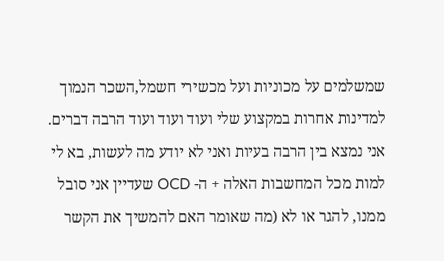שמשלמים על מכוניות ועל מכשירי חשמל,השכר הנמוך למדינות אחרות במקצוע שלי ועוד ועוד ועוד הרבה דברים.
אני נמצא בין הרבה בעיות ואני לא יודע מה לעשות, בא לי למות מכל המחשבות האלה + ה- OCD שעדיין אני סובל ממנו, להגר או לא (מה שאומר האם להמשיך את הקשר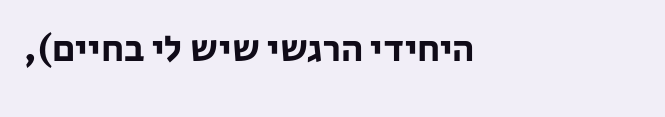היחידי הרגשי שיש לי בחיים),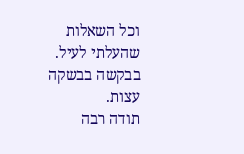וכל השאלות שהעלתי לעיל.
בבקשה בבשקה עצות.
תודה רבה